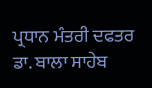ਪ੍ਰਧਾਨ ਮੰਤਰੀ ਦਫਤਰ
ਡਾ. ਬਾਲਾ ਸਾਹੇਬ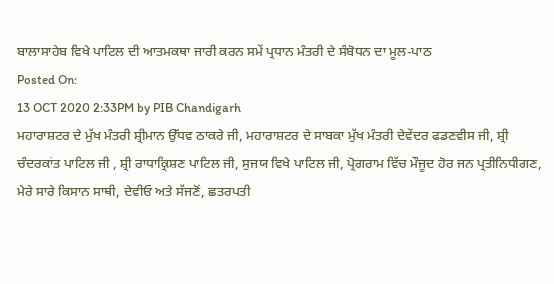ਬਾਲਾਸਾਹੇਬ ਵਿਖੇ ਪਾਟਿਲ ਦੀ ਆਤਮਕਥਾ ਜਾਰੀ ਕਰਨ ਸਮੇਂ ਪ੍ਰਧਾਨ ਮੰਤਰੀ ਦੇ ਸੰਬੋਧਨ ਦਾ ਮੂਲ-ਪਾਠ
Posted On:
13 OCT 2020 2:33PM by PIB Chandigarh
ਮਹਾਰਾਸ਼ਟਰ ਦੇ ਮੁੱਖ ਮੰਤਰੀ ਸ਼੍ਰੀਮਾਨ ਉੱਧਵ ਠਾਕਰੇ ਜੀ, ਮਹਾਰਾਸ਼ਟਰ ਦੇ ਸਾਬਕਾ ਮੁੱਖ ਮੰਤਰੀ ਦੇਵੇਂਦਰ ਫਡਣਵੀਸ ਜੀ, ਸ਼੍ਰੀ ਚੰਦਰਕਾਂਤ ਪਾਟਿਲ ਜੀ , ਸ਼੍ਰੀ ਰਾਧਾਕ੍ਰਿਸ਼ਣ ਪਾਟਿਲ ਜੀ, ਸੁਜਯ ਵਿਖੇ ਪਾਟਿਲ ਜੀ, ਪ੍ਰੋਗਰਾਮ ਵਿੱਚ ਮੌਜੂਦ ਹੋਰ ਜਨ ਪ੍ਰਤੀਨਿਧੀਗਣ, ਮੇਰੇ ਸਾਰੇ ਕਿਸਾਨ ਸਾਥੀ, ਦੇਵੀਓ ਅਤੇ ਸੱਜਣੋਂ, ਛਤਰਪਤੀ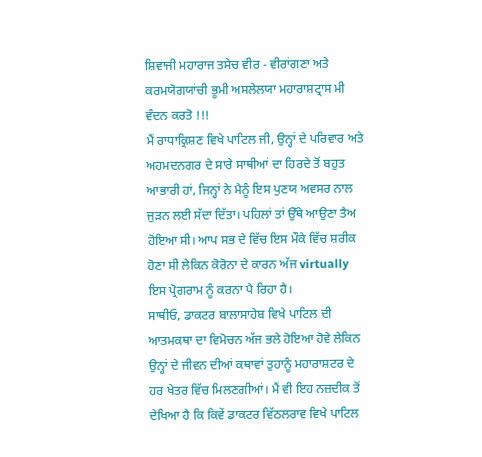ਸ਼ਿਵਾਜੀ ਮਹਾਰਾਜ ਤਸੇਚ ਵੀਰ - ਵੀਰਾਂਗਣਾ ਅਤੇ ਕਰਮਯੋਗਯਾਂਚੀ ਭੂਮੀ ਅਸਲੇਲਯਾ ਮਹਾਰਾਸ਼ਟ੍ਰਾਸ ਮੀ ਵੰਦਨ ਕਰਤੋ !!!
ਮੈਂ ਰਾਧਾਕ੍ਰਿਸ਼ਣ ਵਿਖੇ ਪਾਟਿਲ ਜੀ, ਉਨ੍ਹਾਂ ਦੇ ਪਰਿਵਾਰ ਅਤੇ ਅਹਮਦਨਗਰ ਦੇ ਸਾਰੇ ਸਾਥੀਆਂ ਦਾ ਹਿਰਦੇ ਤੋਂ ਬਹੁਤ ਆਭਾਰੀ ਹਾਂ, ਜਿਨ੍ਹਾਂ ਨੇ ਮੈਨੂੰ ਇਸ ਪੁਣਯ ਅਵਸਰ ਨਾਲ ਜੁੜਨ ਲਈ ਸੱਦਾ ਦਿੱਤਾ। ਪਹਿਲਾਂ ਤਾਂ ਉੱਥੇ ਆਉਣਾ ਤੈਅ ਹੋਇਆ ਸੀ। ਆਪ ਸਭ ਦੇ ਵਿੱਚ ਇਸ ਮੌਕੇ ਵਿੱਚ ਸ਼ਰੀਕ ਹੋਣਾ ਸੀ ਲੇਕਿਨ ਕੋਰੋਨਾ ਦੇ ਕਾਰਨ ਅੱਜ virtually ਇਸ ਪ੍ਰੋਗਰਾਮ ਨੂੰ ਕਰਨਾ ਪੈ ਰਿਹਾ ਹੈ।
ਸਾਥੀਓ, ਡਾਕਟਰ ਬਾਲਾਸਾਹੇਬ ਵਿਖੇ ਪਾਟਿਲ ਦੀ ਆਤਮਕਥਾ ਦਾ ਵਿਮੋਚਨ ਅੱਜ ਭਲੇ ਹੋਇਆ ਹੋਵੇ ਲੇਕਿਨ ਉਨ੍ਹਾਂ ਦੇ ਜੀਵਨ ਦੀਆਂ ਕਥਾਵਾਂ ਤੁਹਾਨੂੰ ਮਹਾਰਾਸ਼ਟਰ ਦੇ ਹਰ ਖੇਤਰ ਵਿੱਚ ਮਿਲਣਗੀਆਂ। ਮੈਂ ਵੀ ਇਹ ਨਜ਼ਦੀਕ ਤੋਂ ਦੇਖਿਆ ਹੈ ਕਿ ਕਿਵੇਂ ਡਾਕਟਰ ਵਿੱਠਲਰਾਵ ਵਿਖੇ ਪਾਟਿਲ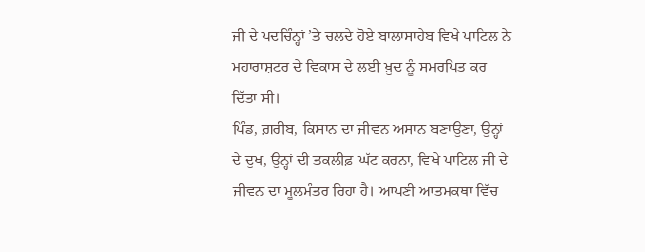ਜੀ ਦੇ ਪਦਚਿੰਨ੍ਹਾਂ ’ਤੇ ਚਲਦੇ ਹੋਏ ਬਾਲਾਸਾਹੇਬ ਵਿਖੇ ਪਾਟਿਲ ਨੇ ਮਹਾਰਾਸ਼ਟਰ ਦੇ ਵਿਕਾਸ ਦੇ ਲਈ ਖ਼ੁਦ ਨੂੰ ਸਮਰਪਿਤ ਕਰ ਦਿੱਤਾ ਸੀ।
ਪਿੰਡ, ਗ਼ਰੀਬ, ਕਿਸਾਨ ਦਾ ਜੀਵਨ ਅਸਾਨ ਬਣਾਉਣਾ, ਉਨ੍ਹਾਂ ਦੇ ਦੁਖ, ਉਨ੍ਹਾਂ ਦੀ ਤਕਲੀਫ਼ ਘੱਟ ਕਰਨਾ, ਵਿਖੇ ਪਾਟਿਲ ਜੀ ਦੇ ਜੀਵਨ ਦਾ ਮੂਲਮੰਤਰ ਰਿਹਾ ਹੈ। ਆਪਣੀ ਆਤਮਕਥਾ ਵਿੱਚ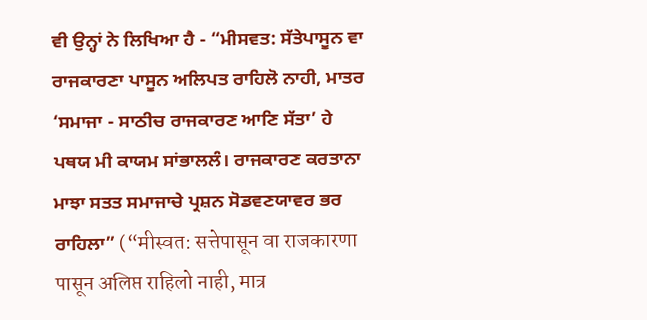ਵੀ ਉਨ੍ਹਾਂ ਨੇ ਲਿਖਿਆ ਹੈ - “ਮੀਸਵਤ: ਸੱਤੇਪਾਸੂਨ ਵਾ ਰਾਜਕਾਰਣਾ ਪਾਸੂਨ ਅਲਿਪਤ ਰਾਹਿਲੋ ਨਾਹੀ, ਮਾਤਰ ‘ਸਮਾਜਾ - ਸਾਠੀਚ ਰਾਜਕਾਰਣ ਆਣਿ ਸੱਤਾ’ ਹੇ ਪਥਯ ਮੀ ਕਾਯਮ ਸਾਂਭਾਲਲੰ। ਰਾਜਕਾਰਣ ਕਰਤਾਨਾ ਮਾਝਾ ਸਤਤ ਸਮਾਜਾਚੇ ਪ੍ਰਸ਼ਨ ਸੋਡਵਣਯਾਵਰ ਭਰ ਰਾਹਿਲਾ” (“मीस्वत: सत्तेपासून वा राजकारणा पासून अलिप्त राहिलो नाही, मात्र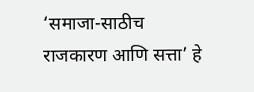‘समाजा-साठीच राजकारण आणि सत्ता’ हे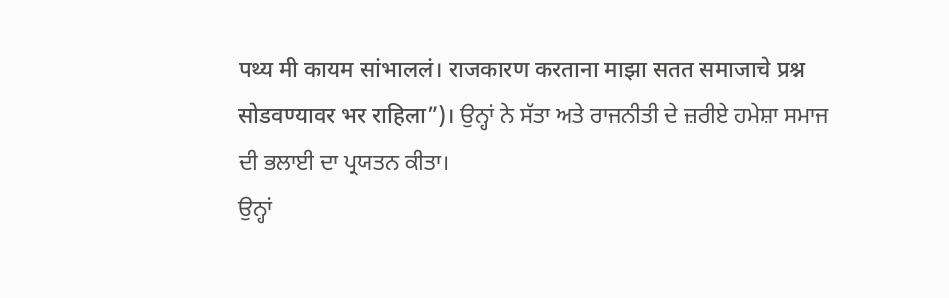पथ्य मी कायम सांभाललं। राजकारण करताना माझा सतत समाजाचे प्रश्न सोडवण्यावर भर राहिला”)। ਉਨ੍ਹਾਂ ਨੇ ਸੱਤਾ ਅਤੇ ਰਾਜਨੀਤੀ ਦੇ ਜ਼ਰੀਏ ਹਮੇਸ਼ਾ ਸਮਾਜ ਦੀ ਭਲਾਈ ਦਾ ਪ੍ਰਯਤਨ ਕੀਤਾ।
ਉਨ੍ਹਾਂ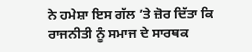ਨੇ ਹਮੇਸ਼ਾ ਇਸ ਗੱਲ ’ਤੇ ਜ਼ੋਰ ਦਿੱਤਾ ਕਿ ਰਾਜਨੀਤੀ ਨੂੰ ਸਮਾਜ ਦੇ ਸਾਰਥਕ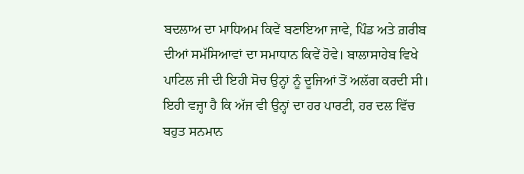ਬਦਲਾਅ ਦਾ ਮਾਧਿਅਮ ਕਿਵੇਂ ਬਣਾਇਆ ਜਾਵੇ, ਪਿੰਡ ਅਤੇ ਗ਼ਰੀਬ ਦੀਆਂ ਸਮੱਸਿਆਵਾਂ ਦਾ ਸਮਾਧਾਨ ਕਿਵੇਂ ਹੋਵੇ। ਬਾਲਾਸਾਹੇਬ ਵਿਖੇ ਪਾਟਿਲ ਜੀ ਦੀ ਇਹੀ ਸੋਚ ਉਨ੍ਹਾਂ ਨੂੰ ਦੂਜਿਆਂ ਤੋਂ ਅਲੱਗ ਕਰਦੀ ਸੀ। ਇਹੀ ਵਜ੍ਹਾ ਹੈ ਕਿ ਅੱਜ ਵੀ ਉਨ੍ਹਾਂ ਦਾ ਹਰ ਪਾਰਟੀ, ਹਰ ਦਲ ਵਿੱਚ ਬਹੁਤ ਸਨਮਾਨ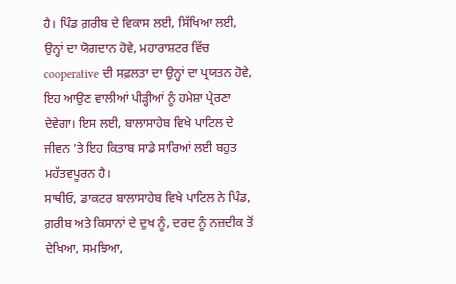ਹੈ। ਪਿੰਡ ਗ਼ਰੀਬ ਦੇ ਵਿਕਾਸ ਲਈ, ਸਿੱਖਿਆ ਲਈ, ਉਨ੍ਹਾਂ ਦਾ ਯੋਗਦਾਨ ਹੋਵੇ, ਮਹਾਰਾਸ਼ਟਰ ਵਿੱਚ cooperative ਦੀ ਸਫ਼ਲਤਾ ਦਾ ਉਨ੍ਹਾਂ ਦਾ ਪ੍ਰਯਤਨ ਹੋਵੇ, ਇਹ ਆਉਣ ਵਾਲੀਆਂ ਪੀੜ੍ਹੀਆਂ ਨੂੰ ਹਮੇਸ਼ਾ ਪ੍ਰੇਰਣਾ ਦੇਵੇਗਾ। ਇਸ ਲਈ, ਬਾਲਾਸਾਹੇਬ ਵਿਖੇ ਪਾਟਿਲ ਦੇ ਜੀਵਨ ’ਤੇ ਇਹ ਕਿਤਾਬ ਸਾਡੇ ਸਾਰਿਆਂ ਲਈ ਬਹੁਤ ਮਹੱਤਵਪੂਰਨ ਹੈ।
ਸਾਥੀਓ, ਡਾਕਟਰ ਬਾਲਾਸਾਹੇਬ ਵਿਖੇ ਪਾਟਿਲ ਨੇ ਪਿੰਡ, ਗ਼ਰੀਬ ਅਤੇ ਕਿਸਾਨਾਂ ਦੇ ਦੁਖ ਨੂੰ, ਦਰਦ ਨੂੰ ਨਜ਼ਦੀਕ ਤੋਂ ਦੇਖਿਆ, ਸਮਝਿਆ,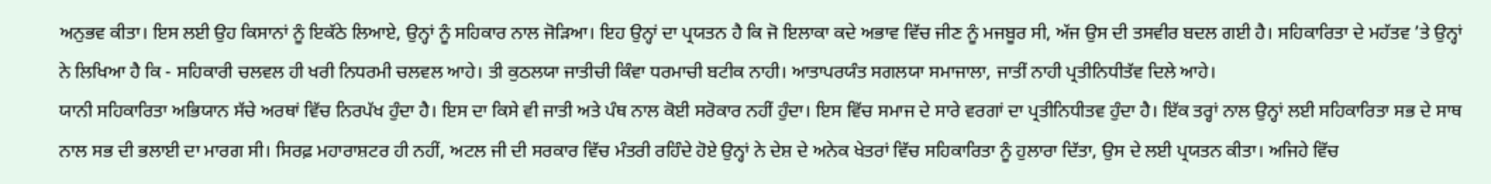ਅਨੁਭਵ ਕੀਤਾ। ਇਸ ਲਈ ਉਹ ਕਿਸਾਨਾਂ ਨੂੰ ਇਕੱਠੇ ਲਿਆਏ, ਉਨ੍ਹਾਂ ਨੂੰ ਸਹਿਕਾਰ ਨਾਲ ਜੋੜਿਆ। ਇਹ ਉਨ੍ਹਾਂ ਦਾ ਪ੍ਰਯਤਨ ਹੈ ਕਿ ਜੋ ਇਲਾਕਾ ਕਦੇ ਅਭਾਵ ਵਿੱਚ ਜੀਣ ਨੂੰ ਮਜਬੂਰ ਸੀ, ਅੱਜ ਉਸ ਦੀ ਤਸਵੀਰ ਬਦਲ ਗਈ ਹੈ। ਸਹਿਕਾਰਿਤਾ ਦੇ ਮਹੱਤਵ ’ਤੇ ਉਨ੍ਹਾਂ ਨੇ ਲਿਖਿਆ ਹੈ ਕਿ - ਸਹਿਕਾਰੀ ਚਲਵਲ ਹੀ ਖਰੀ ਨਿਧਰਮੀ ਚਲਵਲ ਆਹੇ। ਤੀ ਕੁਠਲਯਾ ਜਾਤੀਚੀ ਕਿੰਵਾ ਧਰਮਾਚੀ ਬਟੀਕ ਨਾਹੀ। ਆਤਾਪਰਯੰਤ ਸਗਲਯਾ ਸਮਾਜਾਲਾ, ਜਾਤੀਂ ਨਾਹੀ ਪ੍ਰਤੀਨਿਧੀਤੱਵ ਦਿਲੇ ਆਹੇ।
ਯਾਨੀ ਸਹਿਕਾਰਿਤਾ ਅਭਿਯਾਨ ਸੱਚੇ ਅਰਥਾਂ ਵਿੱਚ ਨਿਰਪੱਖ ਹੁੰਦਾ ਹੈ। ਇਸ ਦਾ ਕਿਸੇ ਵੀ ਜਾਤੀ ਅਤੇ ਪੰਥ ਨਾਲ ਕੋਈ ਸਰੋਕਾਰ ਨਹੀਂ ਹੁੰਦਾ। ਇਸ ਵਿੱਚ ਸਮਾਜ ਦੇ ਸਾਰੇ ਵਰਗਾਂ ਦਾ ਪ੍ਰਤੀਨਿਧੀਤਵ ਹੁੰਦਾ ਹੈ। ਇੱਕ ਤਰ੍ਹਾਂ ਨਾਲ ਉਨ੍ਹਾਂ ਲਈ ਸਹਿਕਾਰਿਤਾ ਸਭ ਦੇ ਸਾਥ ਨਾਲ ਸਭ ਦੀ ਭਲਾਈ ਦਾ ਮਾਰਗ ਸੀ। ਸਿਰਫ਼ ਮਹਾਰਾਸ਼ਟਰ ਹੀ ਨਹੀਂ, ਅਟਲ ਜੀ ਦੀ ਸਰਕਾਰ ਵਿੱਚ ਮੰਤਰੀ ਰਹਿੰਦੇ ਹੋਏ ਉਨ੍ਹਾਂ ਨੇ ਦੇਸ਼ ਦੇ ਅਨੇਕ ਖੇਤਰਾਂ ਵਿੱਚ ਸਹਿਕਾਰਿਤਾ ਨੂੰ ਹੁਲਾਰਾ ਦਿੱਤਾ, ਉਸ ਦੇ ਲਈ ਪ੍ਰਯਤਨ ਕੀਤਾ। ਅਜਿਹੇ ਵਿੱਚ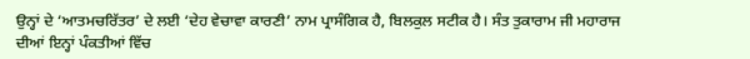ਉਨ੍ਹਾਂ ਦੇ ‘ਆਤਮਚਰਿੱਤਰ’ ਦੇ ਲਈ ‘ਦੇਹ ਵੇਚਾਵਾ ਕਾਰਣੀ’ ਨਾਮ ਪ੍ਰਾਸੰਗਿਕ ਹੈ, ਬਿਲਕੁਲ ਸਟੀਕ ਹੈ। ਸੰਤ ਤੁਕਾਰਾਮ ਜੀ ਮਹਾਰਾਜ ਦੀਆਂ ਇਨ੍ਹਾਂ ਪੰਕਤੀਆਂ ਵਿੱਚ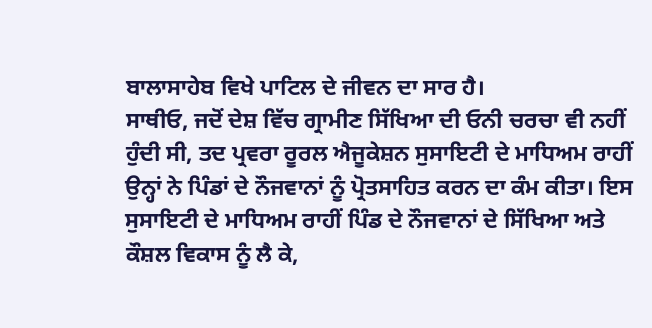ਬਾਲਾਸਾਹੇਬ ਵਿਖੇ ਪਾਟਿਲ ਦੇ ਜੀਵਨ ਦਾ ਸਾਰ ਹੈ।
ਸਾਥੀਓ, ਜਦੋਂ ਦੇਸ਼ ਵਿੱਚ ਗ੍ਰਾਮੀਣ ਸਿੱਖਿਆ ਦੀ ਓਨੀ ਚਰਚਾ ਵੀ ਨਹੀਂ ਹੁੰਦੀ ਸੀ, ਤਦ ਪ੍ਰਵਰਾ ਰੂਰਲ ਐਜੂਕੇਸ਼ਨ ਸੁਸਾਇਟੀ ਦੇ ਮਾਧਿਅਮ ਰਾਹੀਂ ਉਨ੍ਹਾਂ ਨੇ ਪਿੰਡਾਂ ਦੇ ਨੌਜਵਾਨਾਂ ਨੂੰ ਪ੍ਰੋਤਸਾਹਿਤ ਕਰਨ ਦਾ ਕੰਮ ਕੀਤਾ। ਇਸ ਸੁਸਾਇਟੀ ਦੇ ਮਾਧਿਅਮ ਰਾਹੀਂ ਪਿੰਡ ਦੇ ਨੌਜਵਾਨਾਂ ਦੇ ਸਿੱਖਿਆ ਅਤੇ ਕੌਸ਼ਲ ਵਿਕਾਸ ਨੂੰ ਲੈ ਕੇ,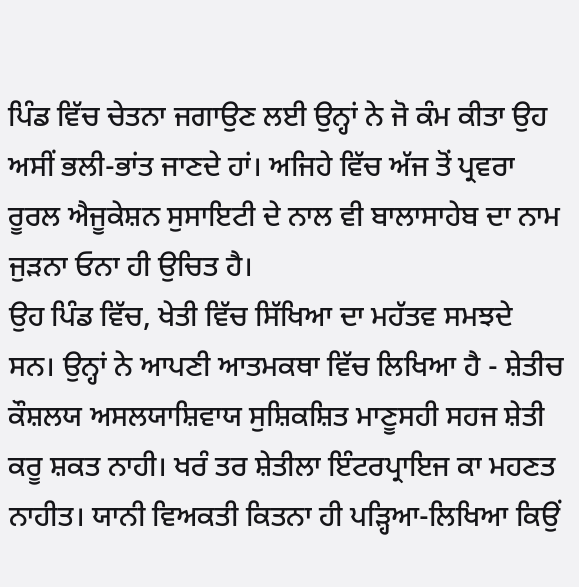ਪਿੰਡ ਵਿੱਚ ਚੇਤਨਾ ਜਗਾਉਣ ਲਈ ਉਨ੍ਹਾਂ ਨੇ ਜੋ ਕੰਮ ਕੀਤਾ ਉਹ ਅਸੀਂ ਭਲੀ-ਭਾਂਤ ਜਾਣਦੇ ਹਾਂ। ਅਜਿਹੇ ਵਿੱਚ ਅੱਜ ਤੋਂ ਪ੍ਰਵਰਾ ਰੂਰਲ ਐਜੂਕੇਸ਼ਨ ਸੁਸਾਇਟੀ ਦੇ ਨਾਲ ਵੀ ਬਾਲਾਸਾਹੇਬ ਦਾ ਨਾਮ ਜੁੜਨਾ ਓਨਾ ਹੀ ਉਚਿਤ ਹੈ।
ਉਹ ਪਿੰਡ ਵਿੱਚ, ਖੇਤੀ ਵਿੱਚ ਸਿੱਖਿਆ ਦਾ ਮਹੱਤਵ ਸਮਝਦੇ ਸਨ। ਉਨ੍ਹਾਂ ਨੇ ਆਪਣੀ ਆਤਮਕਥਾ ਵਿੱਚ ਲਿਖਿਆ ਹੈ - ਸ਼ੇਤੀਚ ਕੌਸ਼ਲਯ ਅਸਲਯਾਸ਼ਿਵਾਯ ਸੁਸ਼ਿਕਸ਼ਿਤ ਮਾਣੂਸਹੀ ਸਹਜ ਸ਼ੇਤੀ ਕਰੂ ਸ਼ਕਤ ਨਾਹੀ। ਖਰੰ ਤਰ ਸ਼ੇਤੀਲਾ ਇੰਟਰਪ੍ਰਾਇਜ ਕਾ ਮਹਣਤ ਨਾਹੀਤ। ਯਾਨੀ ਵਿਅਕਤੀ ਕਿਤਨਾ ਹੀ ਪੜ੍ਹਿਆ-ਲਿਖਿਆ ਕਿਉਂ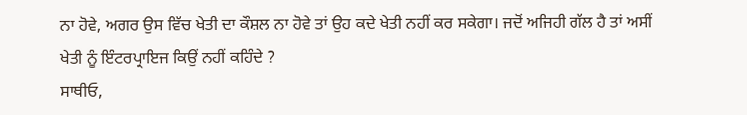ਨਾ ਹੋਵੇ, ਅਗਰ ਉਸ ਵਿੱਚ ਖੇਤੀ ਦਾ ਕੌਸ਼ਲ ਨਾ ਹੋਵੇ ਤਾਂ ਉਹ ਕਦੇ ਖੇਤੀ ਨਹੀਂ ਕਰ ਸਕੇਗਾ। ਜਦੋਂ ਅਜਿਹੀ ਗੱਲ ਹੈ ਤਾਂ ਅਸੀਂ ਖੇਤੀ ਨੂੰ ਇੰਟਰਪ੍ਰਾਇਜ ਕਿਉਂ ਨਹੀਂ ਕਹਿੰਦੇ ?
ਸਾਥੀਓ,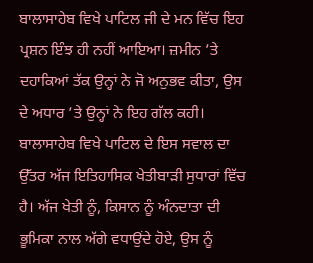ਬਾਲਾਸਾਹੇਬ ਵਿਖੇ ਪਾਟਿਲ ਜੀ ਦੇ ਮਨ ਵਿੱਚ ਇਹ ਪ੍ਰਸ਼ਨ ਇੰਝ ਹੀ ਨਹੀਂ ਆਇਆ। ਜ਼ਮੀਨ ’ਤੇ ਦਹਾਕਿਆਂ ਤੱਕ ਉਨ੍ਹਾਂ ਨੇ ਜੋ ਅਨੁਭਵ ਕੀਤਾ, ਉਸ ਦੇ ਅਧਾਰ ’ਤੇ ਉਨ੍ਹਾਂ ਨੇ ਇਹ ਗੱਲ ਕਹੀ। ਬਾਲਾਸਾਹੇਬ ਵਿਖੇ ਪਾਟਿਲ ਦੇ ਇਸ ਸਵਾਲ ਦਾ ਉੱਤਰ ਅੱਜ ਇਤਿਹਾਸਿਕ ਖੇਤੀਬਾੜੀ ਸੁਧਾਰਾਂ ਵਿੱਚ ਹੈ। ਅੱਜ ਖੇਤੀ ਨੂੰ, ਕਿਸਾਨ ਨੂੰ ਅੰਨਦਾਤਾ ਦੀ ਭੂਮਿਕਾ ਨਾਲ ਅੱਗੇ ਵਧਾਉਂਦੇ ਹੋਏ, ਉਸ ਨੂੰ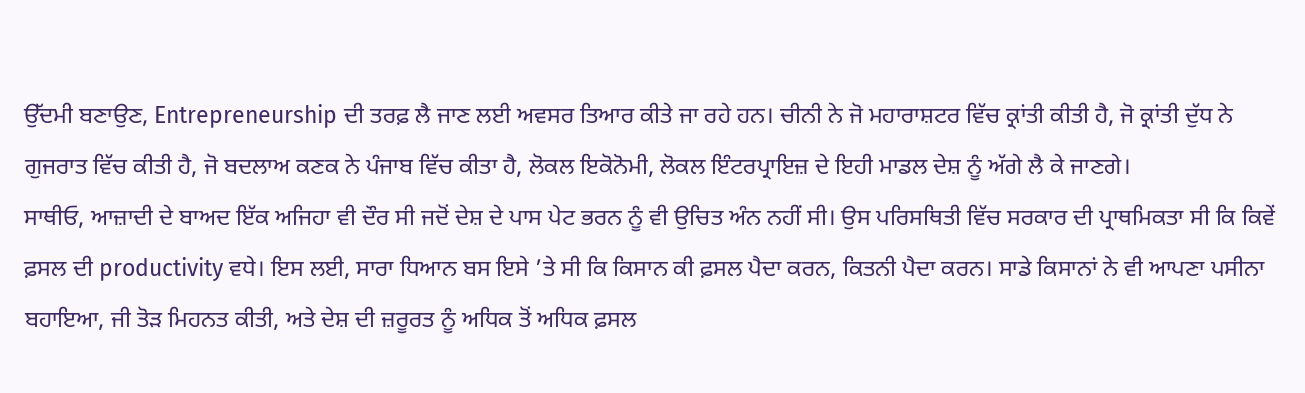ਉੱਦਮੀ ਬਣਾਉਣ, Entrepreneurship ਦੀ ਤਰਫ਼ ਲੈ ਜਾਣ ਲਈ ਅਵਸਰ ਤਿਆਰ ਕੀਤੇ ਜਾ ਰਹੇ ਹਨ। ਚੀਨੀ ਨੇ ਜੋ ਮਹਾਰਾਸ਼ਟਰ ਵਿੱਚ ਕ੍ਰਾਂਤੀ ਕੀਤੀ ਹੈ, ਜੋ ਕ੍ਰਾਂਤੀ ਦੁੱਧ ਨੇ ਗੁਜਰਾਤ ਵਿੱਚ ਕੀਤੀ ਹੈ, ਜੋ ਬਦਲਾਅ ਕਣਕ ਨੇ ਪੰਜਾਬ ਵਿੱਚ ਕੀਤਾ ਹੈ, ਲੋਕਲ ਇਕੋਨੋਮੀ, ਲੋਕਲ ਇੰਟਰਪ੍ਰਾਇਜ਼ ਦੇ ਇਹੀ ਮਾਡਲ ਦੇਸ਼ ਨੂੰ ਅੱਗੇ ਲੈ ਕੇ ਜਾਣਗੇ।
ਸਾਥੀਓ, ਆਜ਼ਾਦੀ ਦੇ ਬਾਅਦ ਇੱਕ ਅਜਿਹਾ ਵੀ ਦੌਰ ਸੀ ਜਦੋਂ ਦੇਸ਼ ਦੇ ਪਾਸ ਪੇਟ ਭਰਨ ਨੂੰ ਵੀ ਉਚਿਤ ਅੰਨ ਨਹੀਂ ਸੀ। ਉਸ ਪਰਿਸਥਿਤੀ ਵਿੱਚ ਸਰਕਾਰ ਦੀ ਪ੍ਰਾਥਮਿਕਤਾ ਸੀ ਕਿ ਕਿਵੇਂ ਫ਼ਸਲ ਦੀ productivity ਵਧੇ। ਇਸ ਲਈ, ਸਾਰਾ ਧਿਆਨ ਬਸ ਇਸੇ ’ਤੇ ਸੀ ਕਿ ਕਿਸਾਨ ਕੀ ਫ਼ਸਲ ਪੈਦਾ ਕਰਨ, ਕਿਤਨੀ ਪੈਦਾ ਕਰਨ। ਸਾਡੇ ਕਿਸਾਨਾਂ ਨੇ ਵੀ ਆਪਣਾ ਪਸੀਨਾ ਬਹਾਇਆ, ਜੀ ਤੋੜ ਮਿਹਨਤ ਕੀਤੀ, ਅਤੇ ਦੇਸ਼ ਦੀ ਜ਼ਰੂਰਤ ਨੂੰ ਅਧਿਕ ਤੋਂ ਅਧਿਕ ਫ਼ਸਲ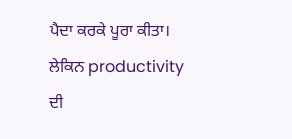ਪੈਦਾ ਕਰਕੇ ਪੂਰਾ ਕੀਤਾ। ਲੇਕਿਨ productivity ਦੀ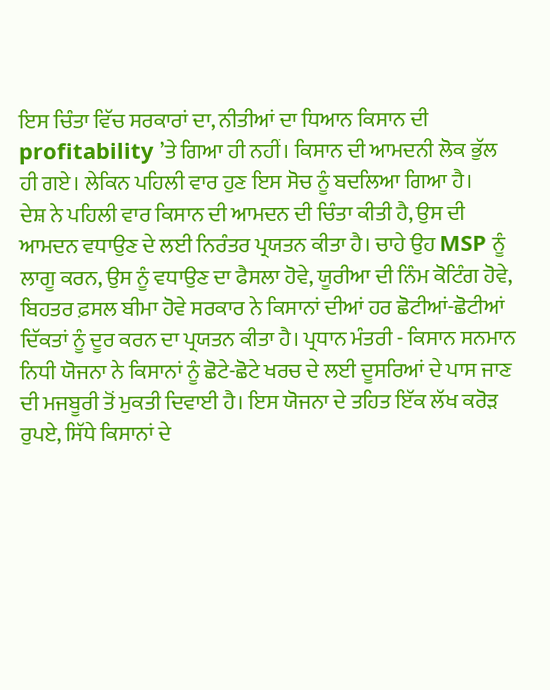ਇਸ ਚਿੰਤਾ ਵਿੱਚ ਸਰਕਾਰਾਂ ਦਾ, ਨੀਤੀਆਂ ਦਾ ਧਿਆਨ ਕਿਸਾਨ ਦੀ profitability ’ਤੇ ਗਿਆ ਹੀ ਨਹੀਂ। ਕਿਸਾਨ ਦੀ ਆਮਦਨੀ ਲੋਕ ਭੁੱਲ ਹੀ ਗਏ। ਲੇਕਿਨ ਪਹਿਲੀ ਵਾਰ ਹੁਣ ਇਸ ਸੋਚ ਨੂੰ ਬਦਲਿਆ ਗਿਆ ਹੈ।
ਦੇਸ਼ ਨੇ ਪਹਿਲੀ ਵਾਰ ਕਿਸਾਨ ਦੀ ਆਮਦਨ ਦੀ ਚਿੰਤਾ ਕੀਤੀ ਹੈ, ਉਸ ਦੀ ਆਮਦਨ ਵਧਾਉਣ ਦੇ ਲਈ ਨਿਰੰਤਰ ਪ੍ਰਯਤਨ ਕੀਤਾ ਹੈ। ਚਾਹੇ ਉਹ MSP ਨੂੰ ਲਾਗੂ ਕਰਨ, ਉਸ ਨੂੰ ਵਧਾਉਣ ਦਾ ਫੈਸਲਾ ਹੋਵੇ, ਯੂਰੀਆ ਦੀ ਨਿੰਮ ਕੋਟਿੰਗ ਹੋਵੇ, ਬਿਹਤਰ ਫ਼ਸਲ ਬੀਮਾ ਹੋਵੇ ਸਰਕਾਰ ਨੇ ਕਿਸਾਨਾਂ ਦੀਆਂ ਹਰ ਛੋਟੀਆਂ-ਛੋਟੀਆਂ ਦਿੱਕਤਾਂ ਨੂੰ ਦੂਰ ਕਰਨ ਦਾ ਪ੍ਰਯਤਨ ਕੀਤਾ ਹੈ। ਪ੍ਰਧਾਨ ਮੰਤਰੀ - ਕਿਸਾਨ ਸਨਮਾਨ ਨਿਧੀ ਯੋਜਨਾ ਨੇ ਕਿਸਾਨਾਂ ਨੂੰ ਛੋਟੇ-ਛੋਟੇ ਖਰਚ ਦੇ ਲਈ ਦੂਸਰਿਆਂ ਦੇ ਪਾਸ ਜਾਣ ਦੀ ਮਜਬੂਰੀ ਤੋਂ ਮੁਕਤੀ ਦਿਵਾਈ ਹੈ। ਇਸ ਯੋਜਨਾ ਦੇ ਤਹਿਤ ਇੱਕ ਲੱਖ ਕਰੋੜ ਰੁਪਏ, ਸਿੱਧੇ ਕਿਸਾਨਾਂ ਦੇ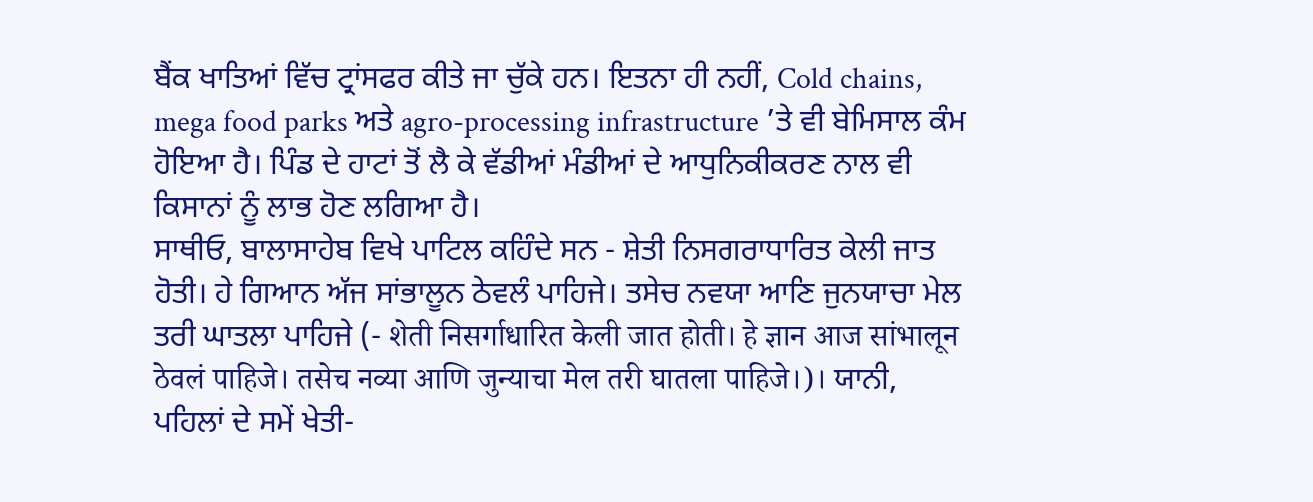ਬੈਂਕ ਖਾਤਿਆਂ ਵਿੱਚ ਟ੍ਰਾਂਸਫਰ ਕੀਤੇ ਜਾ ਚੁੱਕੇ ਹਨ। ਇਤਨਾ ਹੀ ਨਹੀਂ, Cold chains, mega food parks ਅਤੇ agro-processing infrastructure ’ਤੇ ਵੀ ਬੇਮਿਸਾਲ ਕੰਮ ਹੋਇਆ ਹੈ। ਪਿੰਡ ਦੇ ਹਾਟਾਂ ਤੋਂ ਲੈ ਕੇ ਵੱਡੀਆਂ ਮੰਡੀਆਂ ਦੇ ਆਧੁਨਿਕੀਕਰਣ ਨਾਲ ਵੀ ਕਿਸਾਨਾਂ ਨੂੰ ਲਾਭ ਹੋਣ ਲਗਿਆ ਹੈ।
ਸਾਥੀਓ, ਬਾਲਾਸਾਹੇਬ ਵਿਖੇ ਪਾਟਿਲ ਕਹਿੰਦੇ ਸਨ - ਸ਼ੇਤੀ ਨਿਸਗਰਾਧਾਰਿਤ ਕੇਲੀ ਜਾਤ ਹੋਤੀ। ਹੇ ਗਿਆਨ ਅੱਜ ਸਾਂਭਾਲੂਨ ਠੇਵਲੰ ਪਾਹਿਜੇ। ਤਸੇਚ ਨਵਯਾ ਆਣਿ ਜੁਨਯਾਚਾ ਮੇਲ ਤਰੀ ਘਾਤਲਾ ਪਾਹਿਜੇ (- शेती निसर्गाधारित केली जात होती। हे ज्ञान आज सांभालून ठेवलं पाहिजे। तसेच नव्या आणि जुन्याचा मेल तरी घातला पाहिजे।)। ਯਾਨੀ, ਪਹਿਲਾਂ ਦੇ ਸਮੇਂ ਖੇਤੀ-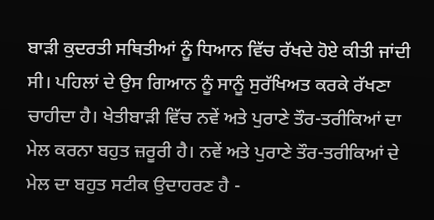ਬਾੜੀ ਕੁਦਰਤੀ ਸਥਿਤੀਆਂ ਨੂੰ ਧਿਆਨ ਵਿੱਚ ਰੱਖਦੇ ਹੋਏ ਕੀਤੀ ਜਾਂਦੀ ਸੀ। ਪਹਿਲਾਂ ਦੇ ਉਸ ਗਿਆਨ ਨੂੰ ਸਾਨੂੰ ਸੁਰੱਖਿਅਤ ਕਰਕੇ ਰੱਖਣਾ ਚਾਹੀਦਾ ਹੈ। ਖੇਤੀਬਾੜੀ ਵਿੱਚ ਨਵੇਂ ਅਤੇ ਪੁਰਾਣੇ ਤੌਰ-ਤਰੀਕਿਆਂ ਦਾ ਮੇਲ ਕਰਨਾ ਬਹੁਤ ਜ਼ਰੂਰੀ ਹੈ। ਨਵੇਂ ਅਤੇ ਪੁਰਾਣੇ ਤੌਰ-ਤਰੀਕਿਆਂ ਦੇ ਮੇਲ ਦਾ ਬਹੁਤ ਸਟੀਕ ਉਦਾਹਰਣ ਹੈ -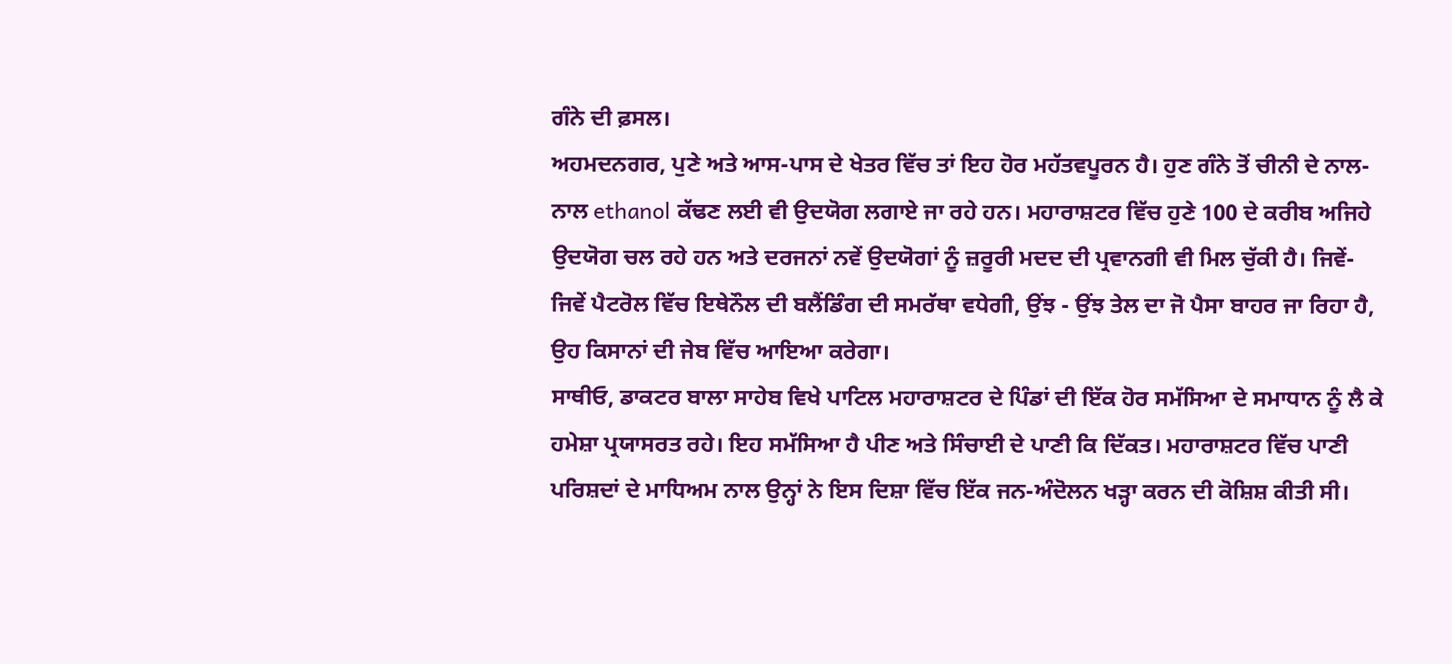ਗੰਨੇ ਦੀ ਫ਼ਸਲ।
ਅਹਮਦਨਗਰ, ਪੁਣੇ ਅਤੇ ਆਸ-ਪਾਸ ਦੇ ਖੇਤਰ ਵਿੱਚ ਤਾਂ ਇਹ ਹੋਰ ਮਹੱਤਵਪੂਰਨ ਹੈ। ਹੁਣ ਗੰਨੇ ਤੋਂ ਚੀਨੀ ਦੇ ਨਾਲ-ਨਾਲ ethanol ਕੱਢਣ ਲਈ ਵੀ ਉਦਯੋਗ ਲਗਾਏ ਜਾ ਰਹੇ ਹਨ। ਮਹਾਰਾਸ਼ਟਰ ਵਿੱਚ ਹੁਣੇ 100 ਦੇ ਕਰੀਬ ਅਜਿਹੇ ਉਦਯੋਗ ਚਲ ਰਹੇ ਹਨ ਅਤੇ ਦਰਜਨਾਂ ਨਵੇਂ ਉਦਯੋਗਾਂ ਨੂੰ ਜ਼ਰੂਰੀ ਮਦਦ ਦੀ ਪ੍ਰਵਾਨਗੀ ਵੀ ਮਿਲ ਚੁੱਕੀ ਹੈ। ਜਿਵੇਂ-ਜਿਵੇਂ ਪੈਟਰੋਲ ਵਿੱਚ ਇਥੇਨੌਲ ਦੀ ਬਲੈਂਡਿੰਗ ਦੀ ਸਮਰੱਥਾ ਵਧੇਗੀ, ਉਂਝ - ਉਂਝ ਤੇਲ ਦਾ ਜੋ ਪੈਸਾ ਬਾਹਰ ਜਾ ਰਿਹਾ ਹੈ, ਉਹ ਕਿਸਾਨਾਂ ਦੀ ਜੇਬ ਵਿੱਚ ਆਇਆ ਕਰੇਗਾ।
ਸਾਥੀਓ, ਡਾਕਟਰ ਬਾਲਾ ਸਾਹੇਬ ਵਿਖੇ ਪਾਟਿਲ ਮਹਾਰਾਸ਼ਟਰ ਦੇ ਪਿੰਡਾਂ ਦੀ ਇੱਕ ਹੋਰ ਸਮੱਸਿਆ ਦੇ ਸਮਾਧਾਨ ਨੂੰ ਲੈ ਕੇ ਹਮੇਸ਼ਾ ਪ੍ਰਯਾਸਰਤ ਰਹੇ। ਇਹ ਸਮੱਸਿਆ ਹੈ ਪੀਣ ਅਤੇ ਸਿੰਚਾਈ ਦੇ ਪਾਣੀ ਕਿ ਦਿੱਕਤ। ਮਹਾਰਾਸ਼ਟਰ ਵਿੱਚ ਪਾਣੀ ਪਰਿਸ਼ਦਾਂ ਦੇ ਮਾਧਿਅਮ ਨਾਲ ਉਨ੍ਹਾਂ ਨੇ ਇਸ ਦਿਸ਼ਾ ਵਿੱਚ ਇੱਕ ਜਨ-ਅੰਦੋਲਨ ਖੜ੍ਹਾ ਕਰਨ ਦੀ ਕੋਸ਼ਿਸ਼ ਕੀਤੀ ਸੀ।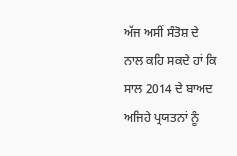ਅੱਜ ਅਸੀਂ ਸੰਤੋਸ਼ ਦੇ ਨਾਲ ਕਹਿ ਸਕਦੇ ਹਾਂ ਕਿ ਸਾਲ 2014 ਦੇ ਬਾਅਦ ਅਜਿਹੇ ਪ੍ਰਯਤਨਾਂ ਨੂੰ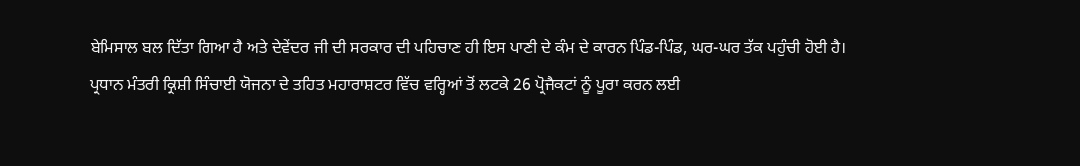ਬੇਮਿਸਾਲ ਬਲ ਦਿੱਤਾ ਗਿਆ ਹੈ ਅਤੇ ਦੇਵੇਂਦਰ ਜੀ ਦੀ ਸਰਕਾਰ ਦੀ ਪਹਿਚਾਣ ਹੀ ਇਸ ਪਾਣੀ ਦੇ ਕੰਮ ਦੇ ਕਾਰਨ ਪਿੰਡ-ਪਿੰਡ, ਘਰ-ਘਰ ਤੱਕ ਪਹੁੰਚੀ ਹੋਈ ਹੈ।
ਪ੍ਰਧਾਨ ਮੰਤਰੀ ਕ੍ਰਿਸ਼ੀ ਸਿੰਚਾਈ ਯੋਜਨਾ ਦੇ ਤਹਿਤ ਮਹਾਰਾਸ਼ਟਰ ਵਿੱਚ ਵਰ੍ਹਿਆਂ ਤੋਂ ਲਟਕੇ 26 ਪ੍ਰੋਜੈਕਟਾਂ ਨੂੰ ਪੂਰਾ ਕਰਨ ਲਈ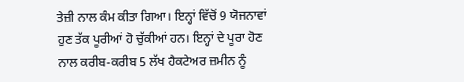ਤੇਜ਼ੀ ਨਾਲ ਕੰਮ ਕੀਤਾ ਗਿਆ। ਇਨ੍ਹਾਂ ਵਿੱਚੋਂ 9 ਯੋਜਨਾਵਾਂ ਹੁਣ ਤੱਕ ਪੂਰੀਆਂ ਹੋ ਚੁੱਕੀਆਂ ਹਨ। ਇਨ੍ਹਾਂ ਦੇ ਪੂਰਾ ਹੋਣ ਨਾਲ ਕਰੀਬ-ਕਰੀਬ 5 ਲੱਖ ਹੈਕਟੇਅਰ ਜ਼ਮੀਨ ਨੂੰ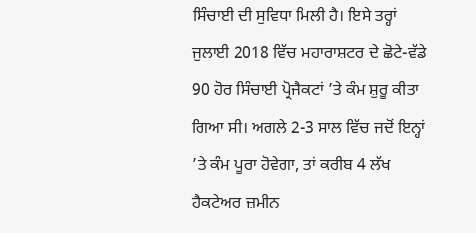ਸਿੰਚਾਈ ਦੀ ਸੁਵਿਧਾ ਮਿਲੀ ਹੈ। ਇਸੇ ਤਰ੍ਹਾਂ ਜੁਲਾਈ 2018 ਵਿੱਚ ਮਹਾਰਾਸ਼ਟਰ ਦੇ ਛੋਟੇ-ਵੱਡੇ 90 ਹੋਰ ਸਿੰਚਾਈ ਪ੍ਰੋਜੈਕਟਾਂ ’ਤੇ ਕੰਮ ਸ਼ੁਰੂ ਕੀਤਾ ਗਿਆ ਸੀ। ਅਗਲੇ 2-3 ਸਾਲ ਵਿੱਚ ਜਦੋਂ ਇਨ੍ਹਾਂ ’ਤੇ ਕੰਮ ਪੂਰਾ ਹੋਵੇਗਾ, ਤਾਂ ਕਰੀਬ 4 ਲੱਖ ਹੈਕਟੇਅਰ ਜ਼ਮੀਨ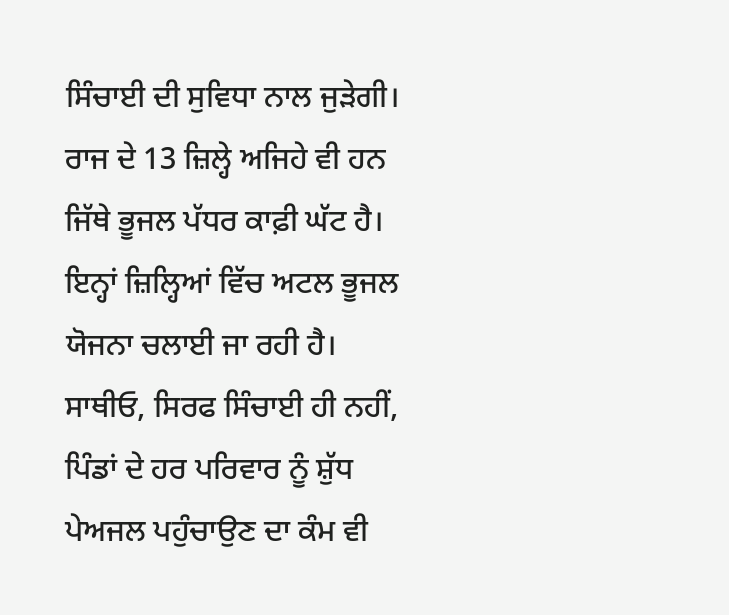ਸਿੰਚਾਈ ਦੀ ਸੁਵਿਧਾ ਨਾਲ ਜੁੜੇਗੀ। ਰਾਜ ਦੇ 13 ਜ਼ਿਲ੍ਹੇ ਅਜਿਹੇ ਵੀ ਹਨ ਜਿੱਥੇ ਭੂਜਲ ਪੱਧਰ ਕਾਫ਼ੀ ਘੱਟ ਹੈ। ਇਨ੍ਹਾਂ ਜ਼ਿਲ੍ਹਿਆਂ ਵਿੱਚ ਅਟਲ ਭੂਜਲ ਯੋਜਨਾ ਚਲਾਈ ਜਾ ਰਹੀ ਹੈ।
ਸਾਥੀਓ, ਸਿਰਫ ਸਿੰਚਾਈ ਹੀ ਨਹੀਂ, ਪਿੰਡਾਂ ਦੇ ਹਰ ਪਰਿਵਾਰ ਨੂੰ ਸ਼ੁੱਧ ਪੇਅਜਲ ਪਹੁੰਚਾਉਣ ਦਾ ਕੰਮ ਵੀ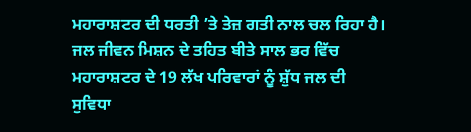ਮਹਾਰਾਸ਼ਟਰ ਦੀ ਧਰਤੀ ’ਤੇ ਤੇਜ਼ ਗਤੀ ਨਾਲ ਚਲ ਰਿਹਾ ਹੈ। ਜਲ ਜੀਵਨ ਮਿਸ਼ਨ ਦੇ ਤਹਿਤ ਬੀਤੇ ਸਾਲ ਭਰ ਵਿੱਚ ਮਹਾਰਾਸ਼ਟਰ ਦੇ 19 ਲੱਖ ਪਰਿਵਾਰਾਂ ਨੂੰ ਸ਼ੁੱਧ ਜਲ ਦੀ ਸੁਵਿਧਾ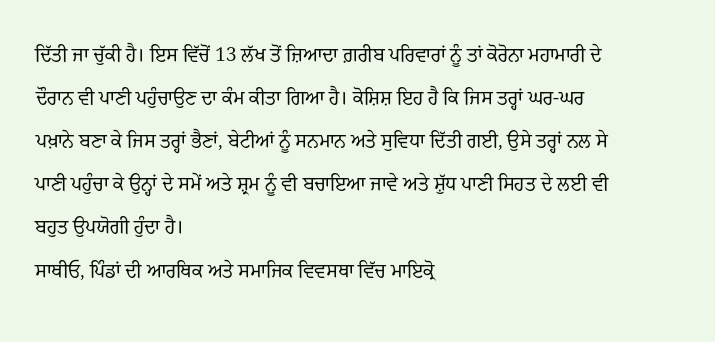ਦਿੱਤੀ ਜਾ ਚੁੱਕੀ ਹੈ। ਇਸ ਵਿੱਚੋਂ 13 ਲੱਖ ਤੋਂ ਜ਼ਿਆਦਾ ਗ਼ਰੀਬ ਪਰਿਵਾਰਾਂ ਨੂੰ ਤਾਂ ਕੋਰੋਨਾ ਮਹਾਮਾਰੀ ਦੇ ਦੌਰਾਨ ਵੀ ਪਾਣੀ ਪਹੁੰਚਾਉਣ ਦਾ ਕੰਮ ਕੀਤਾ ਗਿਆ ਹੈ। ਕੋਸ਼ਿਸ਼ ਇਹ ਹੈ ਕਿ ਜਿਸ ਤਰ੍ਹਾਂ ਘਰ-ਘਰ ਪਖ਼ਾਨੇ ਬਣਾ ਕੇ ਜਿਸ ਤਰ੍ਹਾਂ ਭੈਣਾਂ, ਬੇਟੀਆਂ ਨੂੰ ਸਨਮਾਨ ਅਤੇ ਸੁਵਿਧਾ ਦਿੱਤੀ ਗਈ, ਉਸੇ ਤਰ੍ਹਾਂ ਨਲ ਸੇ ਪਾਣੀ ਪਹੁੰਚਾ ਕੇ ਉਨ੍ਹਾਂ ਦੇ ਸਮੇਂ ਅਤੇ ਸ਼੍ਰਮ ਨੂੰ ਵੀ ਬਚਾਇਆ ਜਾਵੇ ਅਤੇ ਸ਼ੁੱਧ ਪਾਣੀ ਸਿਹਤ ਦੇ ਲਈ ਵੀ ਬਹੁਤ ਉਪਯੋਗੀ ਹੁੰਦਾ ਹੈ।
ਸਾਥੀਓ, ਪਿੰਡਾਂ ਦੀ ਆਰਥਿਕ ਅਤੇ ਸਮਾਜਿਕ ਵਿਵਸਥਾ ਵਿੱਚ ਮਾਇਕ੍ਰੋ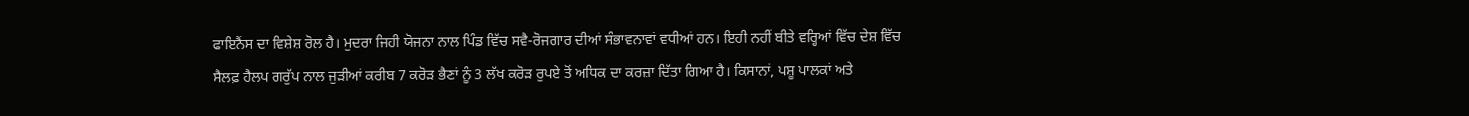ਫਾਇਨੈਂਸ ਦਾ ਵਿਸ਼ੇਸ਼ ਰੋਲ ਹੈ। ਮੁਦਰਾ ਜਿਹੀ ਯੋਜਨਾ ਨਾਲ ਪਿੰਡ ਵਿੱਚ ਸਵੈ-ਰੋਜਗਾਰ ਦੀਆਂ ਸੰਭਾਵਨਾਵਾਂ ਵਧੀਆਂ ਹਨ। ਇਹੀ ਨਹੀਂ ਬੀਤੇ ਵਰ੍ਹਿਆਂ ਵਿੱਚ ਦੇਸ਼ ਵਿੱਚ ਸੈਲਫ਼ ਹੈਲਪ ਗਰੁੱਪ ਨਾਲ ਜੁੜੀਆਂ ਕਰੀਬ 7 ਕਰੋੜ ਭੈਣਾਂ ਨੂੰ 3 ਲੱਖ ਕਰੋੜ ਰੁਪਏ ਤੋਂ ਅਧਿਕ ਦਾ ਕਰਜ਼ਾ ਦਿੱਤਾ ਗਿਆ ਹੈ। ਕਿਸਾਨਾਂ, ਪਸ਼ੂ ਪਾਲਕਾਂ ਅਤੇ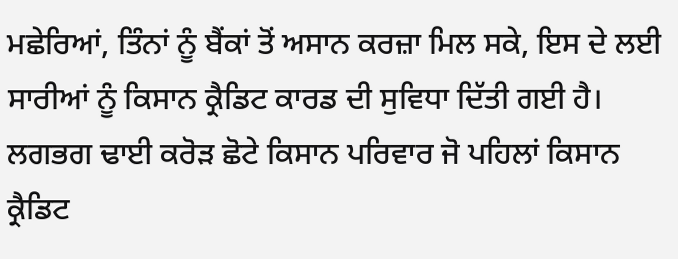ਮਛੇਰਿਆਂ, ਤਿੰਨਾਂ ਨੂੰ ਬੈਂਕਾਂ ਤੋਂ ਅਸਾਨ ਕਰਜ਼ਾ ਮਿਲ ਸਕੇ, ਇਸ ਦੇ ਲਈ ਸਾਰੀਆਂ ਨੂੰ ਕਿਸਾਨ ਕ੍ਰੈਡਿਟ ਕਾਰਡ ਦੀ ਸੁਵਿਧਾ ਦਿੱਤੀ ਗਈ ਹੈ। ਲਗਭਗ ਢਾਈ ਕਰੋੜ ਛੋਟੇ ਕਿਸਾਨ ਪਰਿਵਾਰ ਜੋ ਪਹਿਲਾਂ ਕਿਸਾਨ ਕ੍ਰੈਡਿਟ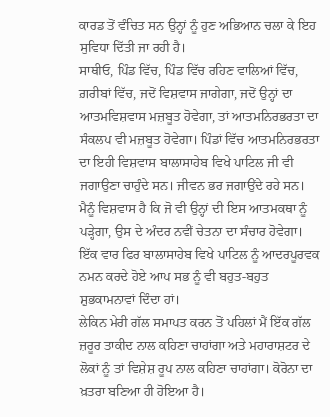ਕਾਰਡ ਤੋਂ ਵੰਚਿਤ ਸਨ ਉਨ੍ਹਾਂ ਨੂੰ ਹੁਣ ਅਭਿਆਨ ਚਲਾ ਕੇ ਇਹ ਸੁਵਿਧਾ ਦਿੱਤੀ ਜਾ ਰਹੀ ਹੈ।
ਸਾਥੀਓ, ਪਿੰਡ ਵਿੱਚ, ਪਿੰਡ ਵਿੱਚ ਰਹਿਣ ਵਾਲਿਆਂ ਵਿੱਚ, ਗ਼ਰੀਬਾਂ ਵਿੱਚ, ਜਦੋਂ ਵਿਸ਼ਵਾਸ ਜਾਗੇਗਾ, ਜਦੋਂ ਉਨ੍ਹਾਂ ਦਾ ਆਤਮਵਿਸ਼ਵਾਸ ਮਜ਼ਬੂਤ ਹੋਵੇਗਾ, ਤਾਂ ਆਤਮਨਿਰਭਰਤਾ ਦਾ ਸੰਕਲਪ ਵੀ ਮਜ਼ਬੂਤ ਹੋਵੇਗਾ। ਪਿੰਡਾਂ ਵਿੱਚ ਆਤਮਨਿਰਭਰਤਾ ਦਾ ਇਹੀ ਵਿਸ਼ਵਾਸ ਬਾਲਾਸਾਹੇਬ ਵਿਖੇ ਪਾਟਿਲ ਜੀ ਵੀ ਜਗਾਉਣਾ ਚਾਹੁੰਦੇ ਸਨ। ਜੀਵਨ ਭਰ ਜਗਾਉਂਦੇ ਰਹੇ ਸਨ। ਮੈਨੂੰ ਵਿਸ਼ਵਾਸ ਹੈ ਕਿ ਜੋ ਵੀ ਉਨ੍ਹਾਂ ਦੀ ਇਸ ਆਤਮਕਥਾ ਨੂੰ ਪੜ੍ਹੇਗਾ, ਉਸ ਦੇ ਅੰਦਰ ਨਵੀਂ ਚੇਤਨਾ ਦਾ ਸੰਚਾਰ ਹੋਵੇਗਾ। ਇੱਕ ਵਾਰ ਫਿਰ ਬਾਲਾਸਾਹੇਬ ਵਿਖੇ ਪਾਟਿਲ ਨੂੰ ਆਦਰਪੂਰਵਕ ਨਮਨ ਕਰਦੇ ਹੋਏ ਆਪ ਸਭ ਨੂੰ ਵੀ ਬਹੁਤ-ਬਹੁਤ ਸ਼ੁਭਕਾਮਨਾਵਾਂ ਦਿੰਦਾ ਹਾਂ।
ਲੇਕਿਨ ਮੇਰੀ ਗੱਲ ਸਮਾਪਤ ਕਰਨ ਤੋਂ ਪਹਿਲਾਂ ਮੈਂ ਇੱਕ ਗੱਲ ਜ਼ਰੂਰ ਤਾਕੀਦ ਨਾਲ ਕਹਿਣਾ ਚਾਹਾਂਗਾ ਅਤੇ ਮਹਾਰਾਸ਼ਟਰ ਦੇ ਲੋਕਾਂ ਨੂੰ ਤਾਂ ਵਿਸ਼ੇਸ਼ ਰੂਪ ਨਾਲ ਕਹਿਣਾ ਚਾਹਾਂਗਾ। ਕੋਰੋਨਾ ਦਾ ਖ਼ਤਰਾ ਬਣਿਆ ਹੀ ਹੋਇਆ ਹੈ।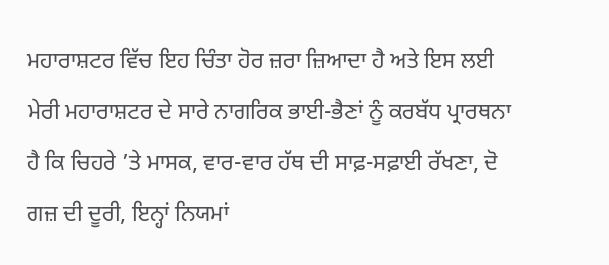ਮਹਾਰਾਸ਼ਟਰ ਵਿੱਚ ਇਹ ਚਿੰਤਾ ਹੋਰ ਜ਼ਰਾ ਜ਼ਿਆਦਾ ਹੈ ਅਤੇ ਇਸ ਲਈ ਮੇਰੀ ਮਹਾਰਾਸ਼ਟਰ ਦੇ ਸਾਰੇ ਨਾਗਰਿਕ ਭਾਈ-ਭੈਣਾਂ ਨੂੰ ਕਰਬੱਧ ਪ੍ਰਾਰਥਨਾ ਹੈ ਕਿ ਚਿਹਰੇ ’ਤੇ ਮਾਸਕ, ਵਾਰ-ਵਾਰ ਹੱਥ ਦੀ ਸਾਫ਼-ਸਫ਼ਾਈ ਰੱਖਣਾ, ਦੋ ਗਜ਼ ਦੀ ਦੂਰੀ, ਇਨ੍ਹਾਂ ਨਿਯਮਾਂ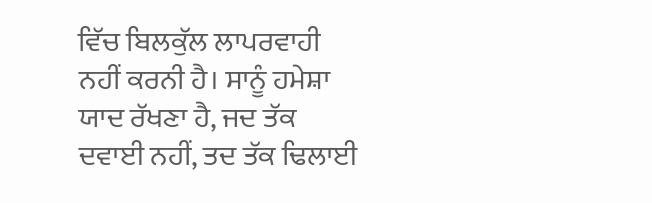ਵਿੱਚ ਬਿਲਕੁੱਲ ਲਾਪਰਵਾਹੀ ਨਹੀਂ ਕਰਨੀ ਹੈ। ਸਾਨੂੰ ਹਮੇਸ਼ਾ ਯਾਦ ਰੱਖਣਾ ਹੈ, ਜਦ ਤੱਕ ਦਵਾਈ ਨਹੀਂ, ਤਦ ਤੱਕ ਢਿਲਾਈ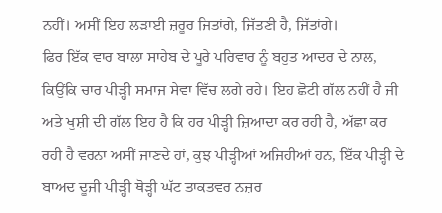ਨਹੀਂ। ਅਸੀਂ ਇਹ ਲੜਾਈ ਜ਼ਰੂਰ ਜਿਤਾਂਗੇ, ਜਿੱਤਣੀ ਹੈ, ਜਿੱਤਾਂਗੇ।
ਫਿਰ ਇੱਕ ਵਾਰ ਬਾਲਾ ਸਾਹੇਬ ਦੇ ਪੂਰੇ ਪਰਿਵਾਰ ਨੂੰ ਬਹੁਤ ਆਦਰ ਦੇ ਨਾਲ, ਕਿਉਂਕਿ ਚਾਰ ਪੀੜ੍ਹੀ ਸਮਾਜ ਸੇਵਾ ਵਿੱਚ ਲਗੇ ਰਹੇ। ਇਹ ਛੋਟੀ ਗੱਲ ਨਹੀਂ ਹੈ ਜੀ ਅਤੇ ਖੁਸ਼ੀ ਦੀ ਗੱਲ ਇਹ ਹੈ ਕਿ ਹਰ ਪੀੜ੍ਹੀ ਜ਼ਿਆਦਾ ਕਰ ਰਹੀ ਹੈ, ਅੱਛਾ ਕਰ ਰਹੀ ਹੈ ਵਰਨਾ ਅਸੀਂ ਜਾਣਦੇ ਹਾਂ, ਕੁਝ ਪੀੜ੍ਹੀਆਂ ਅਜਿਹੀਆਂ ਹਨ, ਇੱਕ ਪੀੜ੍ਹੀ ਦੇ ਬਾਅਦ ਦੂਜੀ ਪੀੜ੍ਹੀ ਥੋੜ੍ਹੀ ਘੱਟ ਤਾਕਤਵਰ ਨਜ਼ਰ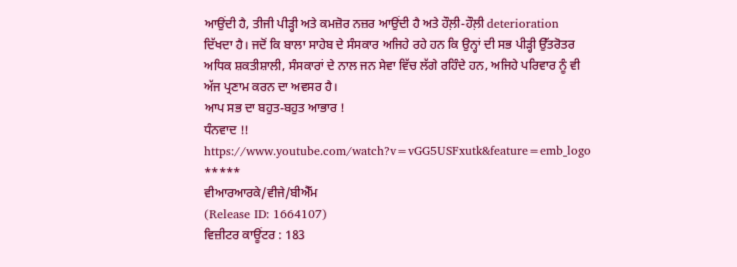ਆਉਂਦੀ ਹੈ, ਤੀਜੀ ਪੀੜ੍ਹੀ ਅਤੇ ਕਮਜ਼ੋਰ ਨਜ਼ਰ ਆਉਂਦੀ ਹੈ ਅਤੇ ਹੌਲ਼ੀ-ਹੌਲ਼ੀ deterioration ਦਿੱਖਦਾ ਹੈ। ਜਦੋਂ ਕਿ ਬਾਲਾ ਸਾਹੇਬ ਦੇ ਸੰਸਕਾਰ ਅਜਿਹੇ ਰਹੇ ਹਨ ਕਿ ਉਨ੍ਹਾਂ ਦੀ ਸਭ ਪੀੜ੍ਹੀ ਉੱਤਰੋਤਰ ਅਧਿਕ ਸ਼ਕਤੀਸ਼ਾਲੀ, ਸੰਸਕਾਰਾਂ ਦੇ ਨਾਲ ਜਨ ਸੇਵਾ ਵਿੱਚ ਲੱਗੇ ਰਹਿੰਦੇ ਹਨ, ਅਜਿਹੇ ਪਰਿਵਾਰ ਨੂੰ ਵੀ ਅੱਜ ਪ੍ਰਣਾਮ ਕਰਨ ਦਾ ਅਵਸਰ ਹੈ।
ਆਪ ਸਭ ਦਾ ਬਹੁਤ-ਬਹੁਤ ਆਭਾਰ !
ਧੰਨਵਾਦ !!
https://www.youtube.com/watch?v=vGG5USFxutk&feature=emb_logo
*****
ਵੀਆਰਆਰਕੇ/ਵੀਜੇ/ਬੀਐੱਮ
(Release ID: 1664107)
ਵਿਜ਼ੀਟਰ ਕਾਊਂਟਰ : 183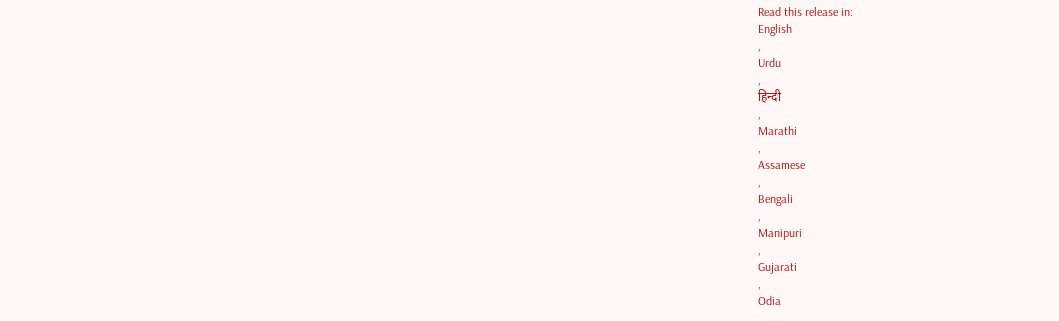Read this release in:
English
,
Urdu
,
हिन्दी
,
Marathi
,
Assamese
,
Bengali
,
Manipuri
,
Gujarati
,
Odia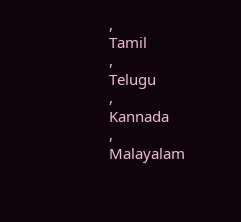,
Tamil
,
Telugu
,
Kannada
,
Malayalam